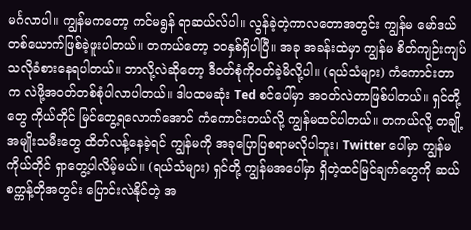မင်္ဂလာပါ။ ကျွန်မကတော့ ကင်မရွန် ရာဆယ်လ်ပါ။ လွန်ခဲ့တဲ့ကာလတောအတွင်း ကျွန်မ မော်ဒယ်တစ်ယောက်ဖြစ်ခဲ့ဖူးပါတယ်။ တကယ်တော့ ၁၀နှစ်ရှိပါပြီ။ အခု အခန်းထဲမှာ ကျွန်မ စိတ်ကျဉ်းကျပ်သလိုခံစားနေရပါတယ်။ ဘာလို့လဲဆိုတော့ ဒီဝတ်စုံကိုဝတ်ခဲ့မိလို့ပါ။ (ရယ်သံများ) ကံကောင်းတာက လဲဖို့အဝတ်တစ်စုံပါလာပါတယ်။ ဒါပထမဆုံး Ted စင်ပေါ်မှာ အဝတ်လဲတာဖြစ်ပါတယ်။ ရှင်တို့တွေ ကိုယ်တိုင် မြင်တွေ့ရလောက်အောင် ကံကောင်းတယ်လို့ ကျွန်မထင်ပါတယ်။ တကယ်လို့ တချို့အမျိုးသမီးတွေ ထိတ်လန့်နေခဲ့ရင် ကျွန်မကို အခုပြောပြစရာမလိုပါဘူး၊ Twitter ပေါ်မှာ ကျွန်မကိုယ်တိုင် ရှာတွေ့ပါလိမ့်မယ်။ (ရယ်သံများ) ရှင်တို့ ကျွန်မအပေါ်မှာ ရှိတဲ့ထင်မြင်ချက်တွေကို ဆယ်စက္ကန့်တိုအတွင်း ပြောင်းလဲနိုင်တဲ့ အ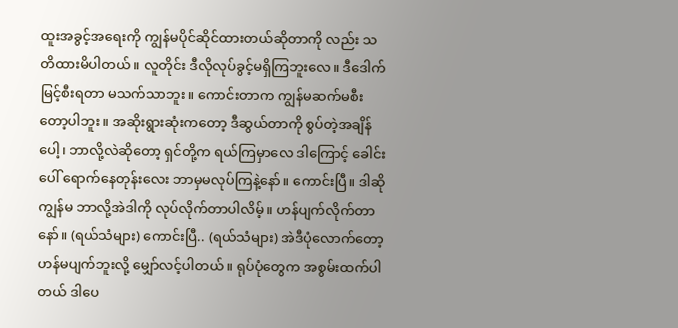ထူးအခွင့်အရေးကို ကျွန်မပိုင်ဆိုင်ထားတယ်ဆိုတာကို လည်း သတိထားမိပါတယ်။ လူတိုင်း ဒီလိုလုပ်ခွင့်မရှိကြဘူးလေ။ ဒီဒေါက်မြင့်စီးရတာ မသက်သာဘူး။ ကောင်းတာက ကျွန်မဆက်မစီးတော့ပါဘူး။ အဆိုးရွားဆုံးကတော့ ဒီဆွယ်တာကို စွပ်တဲ့အချိန်ပေါ့၊ ဘာလို့လဲဆိုတော့ ရှင်တို့က ရယ်ကြမှာလေ ဒါကြောင့် ခေါင်းပေါ် ရောက်နေတုန်းလေး ဘာမှမလုပ်ကြနဲ့နော်။ ကောင်းပြီ။ ဒါဆို ကျွန်မ ဘာလို့အဲဒါကို လုပ်လိုက်တာပါလိမ့်။ ဟန်ပျက်လိုက်တာနော်။ (ရယ်သံများ) ကောင်းပြီ.. (ရယ်သံများ) အဲဒီပုံလောက်တော့ ဟန်မပျက်ဘူးလို့ မျှော်လင့်ပါတယ်။ ရုပ်ပုံတွေက အစွမ်းထက်ပါတယ် ဒါပေ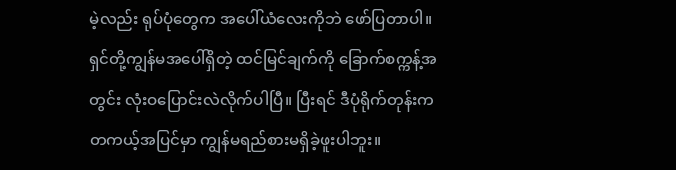မဲ့လည်း ရုပ်ပုံတွေက အပေါ်ယံလေးကိုဘဲ ဖော်ပြတာပါ။ ရှင်တို့ကျွန်မအပေါ်ရှိတဲ့ ထင်မြင်ချက်ကို ခြောက်စက္ကန့်အတွင်း လုံးဝပြောင်းလဲလိုက်ပါပြီ။ ပြီးရင် ဒီပုံရိုက်တုန်းက တကယ့်အပြင်မှာ ကျွန်မရည်စားမရှိခဲ့ဖူးပါဘူး။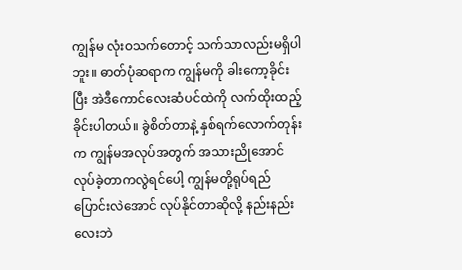ကျွန်မ လုံးဝသက်တောင့် သက်သာလည်းမရှိပါဘူး။ ဓာတ်ပုံဆရာက ကျွန်မကို ခါးကော့ခိုင်းပြီး အဲဒီကောင်လေးဆံပင်ထဲကို လက်ထိုးထည့်ခိုင်းပါတယ်။ ခွဲစိတ်တာနဲ့ နှစ်ရက်လောက်တုန်းက ကျွန်မအလုပ်အတွက် အသားညိုအောင်လုပ်ခဲ့တာကလွဲရင်ပေါ့ ကျွန်မတို့ရုပ်ရည်ပြောင်းလဲအောင် လုပ်နိုင်တာဆိုလို့ နည်းနည်းလေးဘဲ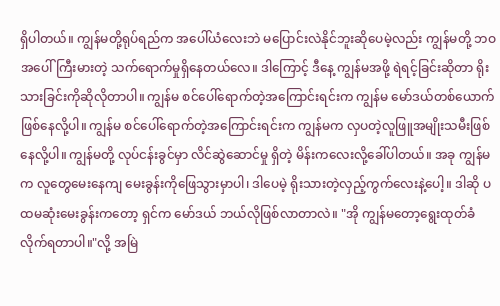ရှိပါတယ်။ ကျွန်မတို့ရုပ်ရည်က အပေါ်ယံလေးဘဲ မပြောင်းလဲနိုင်ဘူးဆိုပေမဲ့လည်း ကျွန်မတို့ ဘဝအပေါ်ကြီးမားတဲ့ သက်ရောက်မှုရှိနေတယ်လေ။ ဒါကြောင့် ဒီနေ့ ကျွန်မအဖို့ ရဲရင့်ခြင်းဆိုတာ ရိုးသားခြင်းကိုဆိုလိုတာပါ။ ကျွန်မ စင်ပေါ်ရောက်တဲ့အကြောင်းရင်းက ကျွန်မ မော်ဒယ်တစ်ယောက်ဖြစ်နေလို့ပါ။ ကျွန်မ စင်ပေါ်ရောက်တဲ့အကြောင်းရင်းက ကျွန်မက လှပတဲ့လူဖြူအမျိုးသမီးဖြစ်နေလို့ပါ။ ကျွန်မတို့ လုပ်ငန်းခွင်မှာ လိင်ဆွဲဆောင်မှု ရှိတဲ့ မိန်းကလေးလို့ခေါ်ပါတယ်။ အခု ကျွန်မက လူတွေမေးနေကျ မေးခွန်းကိုဖြေသွားမှာပါ၊ ဒါပေမဲ့ ရိုးသားတဲ့လှည့်ကွက်လေးနဲ့ပေါ့။ ဒါဆို ပထမဆုံးမေးခွန်းကတော့ ရှင်က မော်ဒယ် ဘယ်လိုဖြစ်လာတာလဲ။ "အို ကျွန်မတော့ရွေးထုတ်ခံလိုက်ရတာပါ။"လို့ အမြဲ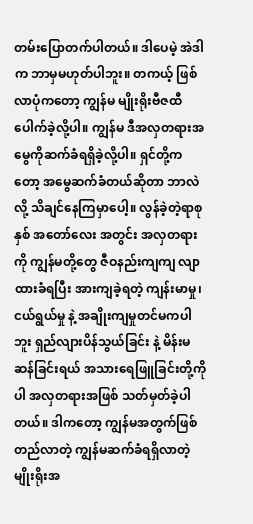တမ်းပြောတက်ပါတယ်။ ဒါပေမဲ့ အဲဒါက ဘာမှမဟုတ်ပါဘူး။ တကယ့် ဖြစ်လာပုံကတော့ ကျွန်မ မျိုးရိုးဗီဇထီပေါက်ခဲ့လို့ပါ။ ကျွန်မ ဒီအလှတရားအမွေကိုဆက်ခံရရှိခဲ့လို့ပါ။ ရှင်တို့ကတော့ အမွေဆက်ခံတယ်ဆိုတာ ဘာလဲလို့ သိချင်နေကြမှာပေါ့။ လွန်ခဲ့တဲ့ရာစုနှစ် အတော်လေး အတွင်း အလှတရားကို ကျွန်မတို့တွေ ဇီဝနည်းကျကျ လျာထားခံရပြီး အားကျခဲ့ရတဲ့ ကျန်းမာမှု၊ ငယ်ရွယ်မှု နဲ့ အချိုးကျမှုတင်မကပါဘူး ရှည်လျားပိန်သွယ်ခြင်း နဲ့ မိန်းမဆန်ခြင်းရယ် အသားရေဖြူခြင်းတို့ကိုပါ အလှတရားအဖြစ် သတ်မှတ်ခဲ့ပါတယ်။ ဒါကတော့ ကျွန်မအတွက်ဖြစ်တည်လာတဲ့ ကျွန်မဆက်ခံရရှိလာတဲ့ မျိုးရိုးအ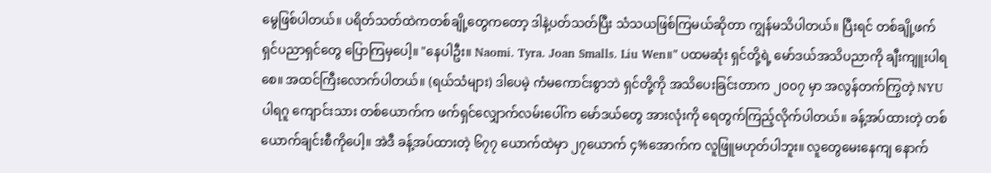မွေဖြစ်ပါတယ်။ ပရိတ်သတ်ထဲကတစ်ချို့တွေကတော့ ဒါနဲ့ပတ်သတ်ပြီး သံသယဖြစ်ကြမယ်ဆိုတာ ကျွန်မသိပါတယ်။ ပြီးရင် တစ်ချို့ဖက်ရှင်ပညာရှင်တွေ ပြောကြမှပေါ့။ "နေပါဦး။ Naomi. Tyra. Joan Smalls. Liu Wen။" ပထမဆုံး ရှင်တို့ရဲ့ မော်ဒယ်အသိပညာကို ချီးကျူးပါရစေ။ အထင်ကြီးလောက်ပါတယ်။ (ရယ်သံများ) ဒါပေမဲ့ ကံမကောင်းစွာဘဲ ရှင်တို့ကို အသိပေးခြင်းတာက ၂၀၀၇ မှာ အလွန်တက်ကြွတဲ့ NYU ပါရဂူ ကျောင်းသား တစ်ယောက်က ဖက်ရှင်လျှောက်လမ်းပေါ်က မော်ဒယ်တွေ အားလုံးကို ရေတွက်ကြည့်လိုက်ပါတယ်။ ခန့်အပ်ထားတဲ့ တစ်ယောက်ချင်းစီကိုပေါ့။ အဲဒီ ခန့်အပ်ထားတဲ့ ၆၇၇ ယောက်ထဲမှာ ၂၇ယောက် ၄%အောက်က လူဖြူမဟုတ်ပါဘူး။ လူတွေမေးနေကျ နောက်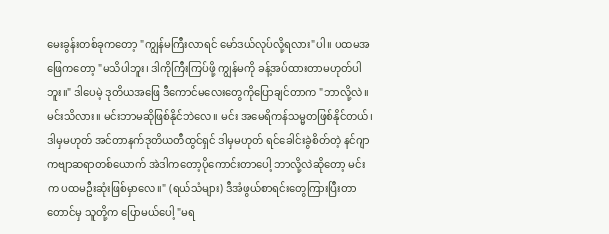မေးခွန်းတစ်ခုကတော့ "ကျွန်မကြီးလာရင် မော်ဒယ်လုပ်လို့ရလား"ပါ။ ပထမအဖြေကတော့ "မသိပါဘူး၊ ဒါကိုကြီးကြပ်ဖို့ ကျွန်မကို ခန့်အပ်ထားတာမဟုတ်ပါဘူး။" ဒါပေမဲ့ ဒုတိယအဖြေ ဒီကောင်မလေးတွေကိုပြောချင်တာက "ဘာလို့လဲ။ မင်းသိလား။ မင်းဘာမဆိုဖြစ်နိုင်ဘဲလေ။ မင်း အမေရိကန်သမ္မတဖြစ်နိုင်တယ်၊ ဒါမှမဟုတ် အင်တာနက်ဒုတိယတီထွင်ရှင် ဒါမှမဟုတ် ရင်ခေါင်းခွဲစိတ်တဲ့ နင်ဂျာကဗျာဆရာတစ်ယောက် အဲဒါကတော့ပိုကောင်းတာပေါ့ ဘာလို့လဲဆိုတော့ မင်းက ပထမဦးဆုံးဖြစ်မှာလေ။" (ရယ်သံများ) ဒီအံဖွယ်စာရင်းတွေကြားပြီးတာတောင်မှ သူတို့က ပြောမယ်ပေါ့ "မရ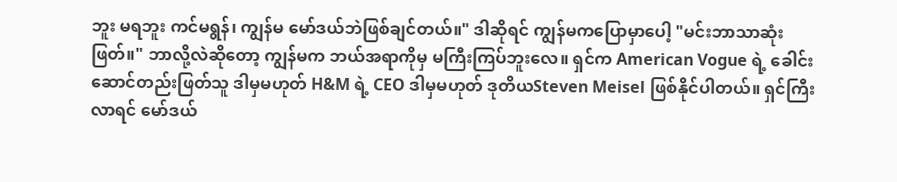ဘူး မရဘူး ကင်မရွန်၊ ကျွန်မ မော်ဒယ်ဘဲဖြစ်ချင်တယ်။" ဒါဆိုရင် ကျွန်မကပြောမှာပေါ့ "မင်းဘာသာဆုံးဖြတ်။" ဘာလို့လဲဆိုတော့ ကျွန်မက ဘယ်အရာကိုမှ မကြီးကြပ်ဘူးလေ။ ရှင်က American Vogue ရဲ့ ခေါင်းဆောင်တည်းဖြတ်သူ ဒါမှမဟုတ် H&M ရဲ့ CEO ဒါမှမဟုတ် ဒုတိယSteven Meisel ဖြစ်နိုင်ပါတယ်။ ရှင်ကြီးလာရင် မော်ဒယ်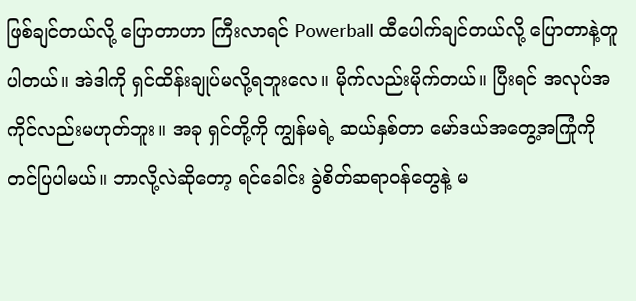ဖြစ်ချင်တယ်လို့ ပြောတာဟာ ကြီးလာရင် Powerball ထီပေါက်ချင်တယ်လို့ ပြောတာနဲ့တူပါတယ်။ အဲဒါကို ရှင်ထိန်းချုပ်မလို့ရဘူးလေ။ မိုက်လည်းမိုက်တယ်။ ပြီးရင် အလုပ်အကိုင်လည်းမဟုတ်ဘူး။ အခု ရှင်တို့ကို ကျွန်မရဲ့ ဆယ်နှစ်တာ မော်ဒယ်အတွေ့အကြုံကို တင်ပြပါမယ်။ ဘာလို့လဲဆိုတော့ ရင်ခေါင်း ခွဲစိတ်ဆရာဝန်တွေနဲ့ မ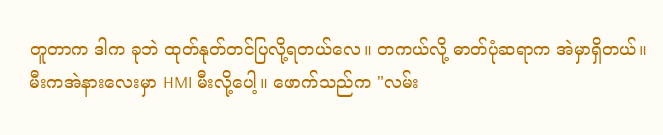တူတာက ဒါက ခုဘဲ ထုတ်နုတ်တင်ပြလို့ရတယ်လေ။ တကယ်လို့ ဓာတ်ပုံဆရာက အဲမှာရှိတယ်။ မီးကအဲနားလေးမှာ HMI မီးလို့ပေါ့။ ဖောက်သည်က "လမ်း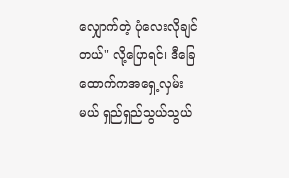လျှောက်တဲ့ ပုံလေးလိုချင်တယ်" လို့ပြောရင်၊ ဒီခြေထောက်ကအရှေ့လှမ်းမယ် ရှည်ရှည်သွယ်သွယ်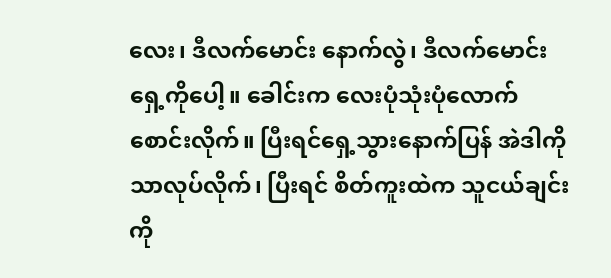လေး၊ ဒီလက်မောင်း နောက်လွဲ၊ ဒီလက်မောင်း ရှေ့ကိုပေါ့။ ခေါင်းက လေးပုံသုံးပုံလောက်စောင်းလိုက်။ ပြီးရင်ရှေ့သွားနောက်ပြန် အဲဒါကိုသာလုပ်လိုက်၊ ပြီးရင် စိတ်ကူးထဲက သူငယ်ချင်းကို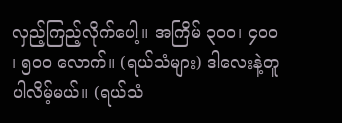လှည့်ကြည့်လိုက်ပေါ့။ အကြိမ် ၃၀၀၊ ၄၀၀ ၊ ၅၀၀ လောက်။ (ရယ်သံများ) ဒါလေးနဲ့တူပါလိမ့်မယ်။ (ရယ်သံ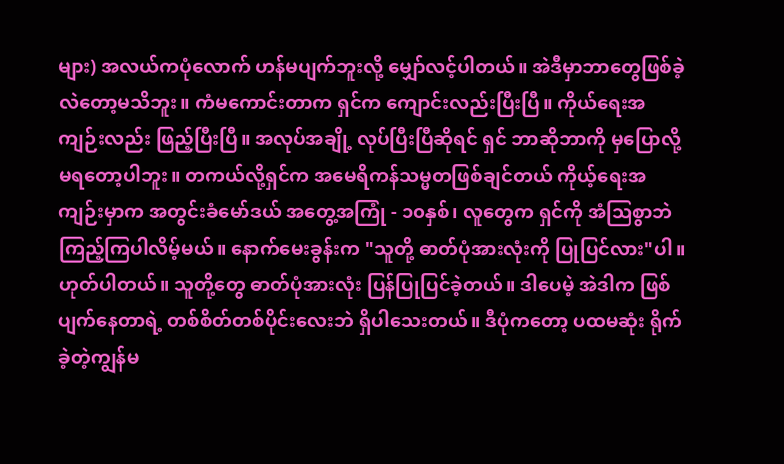များ) အလယ်ကပုံလောက် ဟန်မပျက်ဘူးလို့ မျှော်လင့်ပါတယ်။ အဲဒီမှာဘာတွေဖြစ်ခဲ့လဲတော့မသိဘူး။ ကံမကောင်းတာက ရှင်က ကျောင်းလည်းပြီးပြီ။ ကိုယ်ရေးအကျဉ်းလည်း ဖြည့်ပြီးပြီ။ အလုပ်အချို့ လုပ်ပြီးပြီဆိုရင် ရှင် ဘာဆိုဘာကို မှပြောလို့မရတော့ပါဘူး။ တကယ်လို့ရှင်က အမေရိကန်သမ္မတဖြစ်ချင်တယ် ကိုယ့်ရေးအကျဉ်းမှာက အတွင်းခံမော်ဒယ် အတွေ့အကြုံ - ၁၀နှစ်၊ လူတွေက ရှင်ကို အံသြစွာဘဲ ကြည့်ကြပါလိမ့်မယ်။ နောက်မေးခွန်းက "သူတို့ ဓာတ်ပုံအားလုံးကို ပြုပြင်လား"ပါ။ ဟုတ်ပါတယ်။ သူတို့တွေ ဓာတ်ပုံအားလုံး ပြန်ပြုပြင်ခဲ့တယ်။ ဒါပေမဲ့ အဲဒါက ဖြစ်ပျက်နေတာရဲ့ တစ်စိတ်တစ်ပိုင်းလေးဘဲ ရှိပါသေးတယ်။ ဒီပုံကတော့ ပထမဆုံး ရိုက်ခဲ့တဲ့ကျွန်မ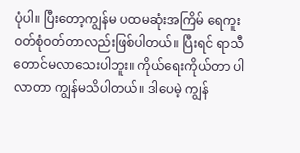ပုံပါ။ ပြီးတော့ကျွန်မ ပထမဆုံးအကြိမ် ရေကူးဝတ်စုံဝတ်တာလည်းဖြစ်ပါတယ်။ ပြီးရင် ရာသီတောင်မလာသေးပါဘူး။ ကိုယ်ရေးကိုယ်တာ ပါလာတာ ကျွန်မသိပါတယ်။ ဒါပေမဲ့ ကျွန်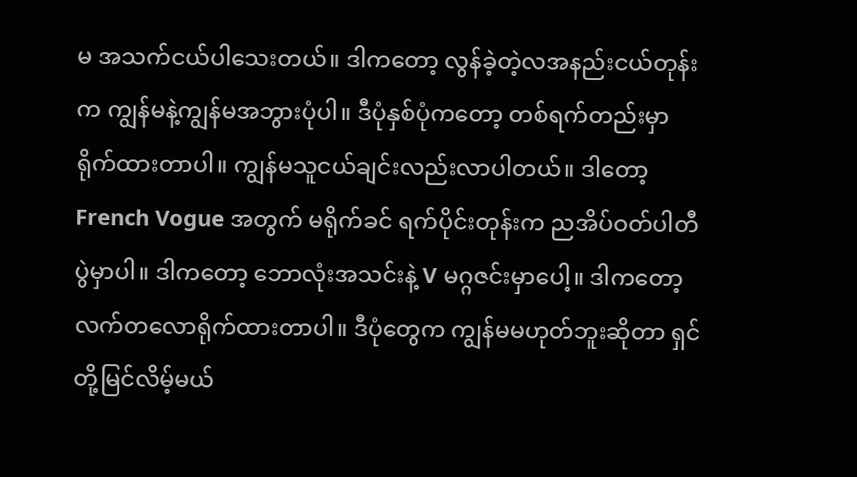မ အသက်ငယ်ပါသေးတယ်။ ဒါကတော့ လွန်ခဲ့တဲ့လအနည်းငယ်တုန်းက ကျွန်မနဲ့ကျွန်မအဘွားပုံပါ။ ဒီပုံနှစ်ပုံကတော့ တစ်ရက်တည်းမှာ ရိုက်ထားတာပါ။ ကျွန်မသူငယ်ချင်းလည်းလာပါတယ်။ ဒါတော့ French Vogue အတွက် မရိုက်ခင် ရက်ပိုင်းတုန်းက ညအိပ်ဝတ်ပါတီပွဲမှာပါ။ ဒါကတော့ ဘောလုံးအသင်းနဲ့ V မဂ္ဂဇင်းမှာပေါ့။ ဒါကတော့ လက်တလောရိုက်ထားတာပါ။ ဒီပုံတွေက ကျွန်မမဟုတ်ဘူးဆိုတာ ရှင်တို့မြင်လိမ့်မယ်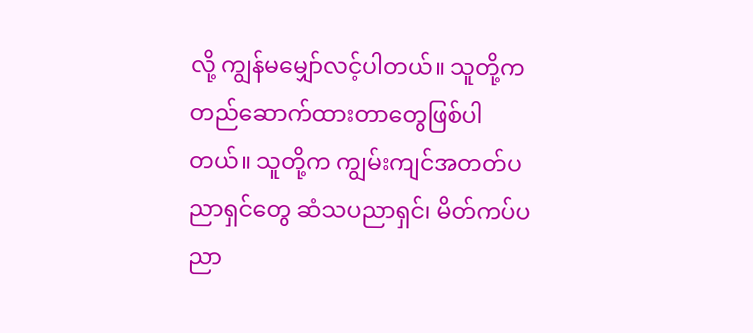လို့ ကျွန်မမျှော်လင့်ပါတယ်။ သူတို့က တည်ဆောက်ထားတာတွေဖြစ်ပါတယ်။ သူတို့က ကျွမ်းကျင်အတတ်ပညာရှင်တွေ ဆံသပညာရှင်၊ မိတ်ကပ်ပညာ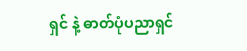ရှင် နဲ့ ဓာတ်ပုံပညာရှင်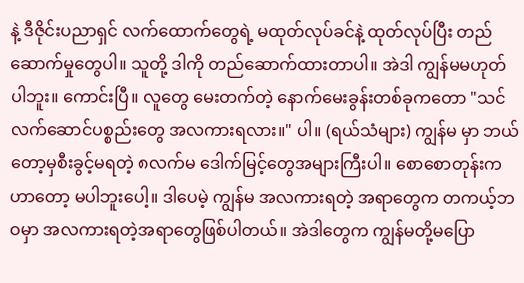နဲ့ ဒီဇိုင်းပညာရှင် လက်ထောက်တွေရဲ့ မထုတ်လုပ်ခင်နဲ့ ထုတ်လုပ်ပြီး တည်ဆောက်မှုတွေပါ။ သူတို့ ဒါကို တည်ဆောက်ထားတာပါ။ အဲဒါ ကျွန်မမဟုတ်ပါဘူး။ ကောင်းပြီ။ လူတွေ မေးတက်တဲ့ နောက်မေးခွန်းတစ်ခုကတော "သင် လက်ဆောင်ပစ္စည်းတွေ အလကားရလား။" ပါ။ (ရယ်သံများ) ကျွန်မ မှာ ဘယ်တော့မှစီးခွင့်မရတဲ့ ၈လက်မ ဒေါက်မြင့်တွေအများကြီးပါ။ စောစောတုန်းကဟာတော့ မပါဘူးပေါ့။ ဒါပေမဲ့ ကျွန်မ အလကားရတဲ့ အရာတွေက တကယ့်ဘဝမှာ အလကားရတဲ့အရာတွေဖြစ်ပါတယ်။ အဲဒါတွေက ကျွန်မတို့မပြော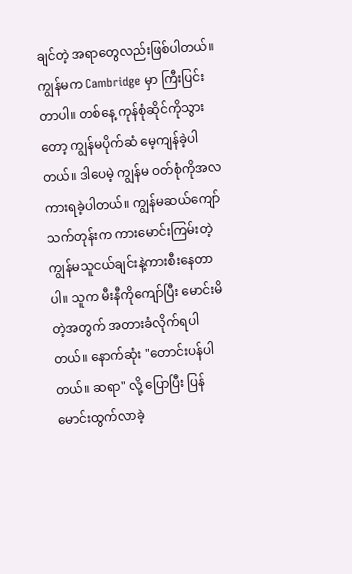ချင်တဲ့ အရာတွေလည်းဖြစ်ပါတယ်။ ကျွန်မက Cambridge မှာ ကြီးပြင်းတာပါ။ တစ်နေ့ ကုန်စုံဆိုင်ကိုသွားတော့ ကျွန်မပိုက်ဆံ မေ့ကျန်ခဲ့ပါတယ်။ ဒါပေမဲ့ ကျွန်မ ဝတ်စုံကိုအလကားရခဲ့ပါတယ်။ ကျွန်မဆယ်ကျော်သက်တုန်းက ကားမောင်းကြမ်းတဲ့ ကျွန်မသူငယ်ချင်းနဲ့ကားစီးနေတာပါ။ သူက မီးနီကိုကျော်ပြီး မောင်းမိတဲ့အတွက် အတားခံလိုက်ရပါတယ်။ နောက်ဆုံး "တောင်းပန်ပါတယ်။ ဆရာ" လို့ ပြောပြီး ပြန်မောင်းထွက်လာခဲ့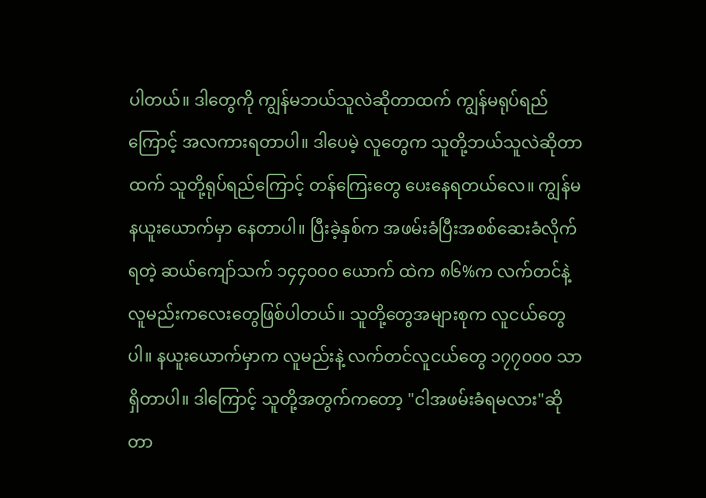ပါတယ်။ ဒါတွေကို ကျွန်မဘယ်သူလဲဆိုတာထက် ကျွန်မရုပ်ရည်ကြောင့် အလကားရတာပါ။ ဒါပေမဲ့ လူတွေက သူတို့ဘယ်သူလဲဆိုတာထက် သူတို့ရုပ်ရည်ကြောင့် တန်ကြေးတွေ ပေးနေရတယ်လေ။ ကျွန်မ နယူးယောက်မှာ နေတာပါ။ ပြီးခဲ့နှစ်က အဖမ်းခံပြီးအစစ်ဆေးခံလိုက်ရတဲ့ ဆယ်ကျော်သက် ၁၄၄၀၀၀ ယောက် ထဲက ၈၆%က လက်တင်နဲ့လူမည်းကလေးတွေဖြစ်ပါတယ်။ သူတို့တွေအများစုက လူငယ်တွေပါ။ နယူးယောက်မှာက လူမည်းနဲ့ လက်တင်လူငယ်တွေ ၁၇၇၀၀၀ သာရှိတာပါ။ ဒါကြောင့် သူတို့အတွက်ကတော့ "ငါအဖမ်းခံရမလား"ဆိုတာ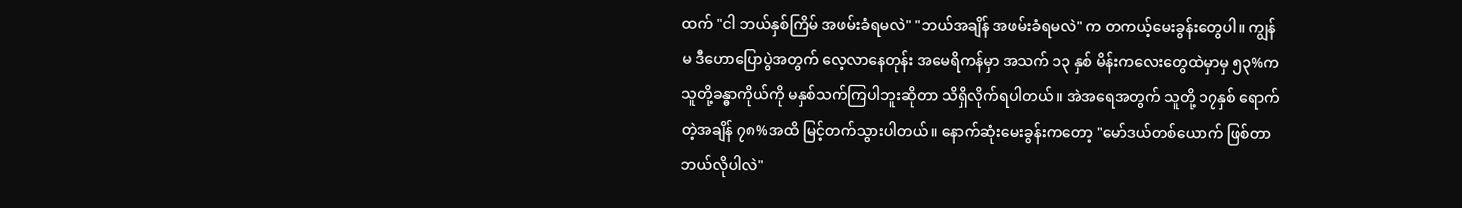ထက် "ငါ ဘယ်နှစ်ကြိမ် အဖမ်းခံရမလဲ" "ဘယ်အချိန် အဖမ်းခံရမလဲ" က တကယ့်မေးခွန်းတွေပါ။ ကျွန်မ ဒီဟောပြောပွဲအတွက် လေ့လာနေတုန်း အမေရိကန်မှာ အသက် ၁၃ နှစ် မိန်းကလေးတွေထဲမှာမှ ၅၃%က သူတို့ခန္ဓာကိုယ်ကို မနှစ်သက်ကြပါဘူးဆိုတာ သိရှိလိုက်ရပါတယ်။ အဲအရေအတွက် သူတို့ ၁၇နှစ် ရောက်တဲ့အချိန် ၇၈%အထိ မြင့်တက်သွားပါတယ်။ နောက်ဆုံးမေးခွန်းကတော့ "မော်ဒယ်တစ်ယောက် ဖြစ်တာဘယ်လိုပါလဲ"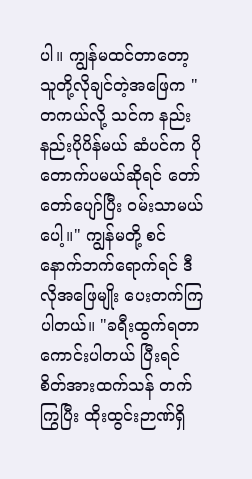ပါ။ ကျွန်မထင်တာတော့ သူတို့လိုချင်တဲ့အဖြေက "တကယ်လို့ သင်က နည်းနည်းပိုပိန်မယ် ဆံပင်က ပိုတောက်ပမယ်ဆိုရင် တော်တော်ပျော်ပြီး ဝမ်းသာမယ်ပေါ့။" ကျွန်မတို့ စင်နောက်ဘက်ရောက်ရင် ဒီလိုအဖြေမျိုး ပေးတက်ကြပါတယ်။ "ခရီးထွက်ရတာကောင်းပါတယ် ပြီးရင် စိတ်အားထက်သန် တက်ကြွပြီး ထိုးထွင်းဉာဏ်ရှိ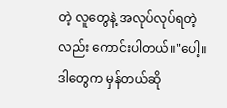တဲ့ လူတွေနဲ့ အလုပ်လုပ်ရတဲ့လည်း ကောင်းပါတယ်။"ပေါ့။ ဒါတွေက မှန်တယ်ဆို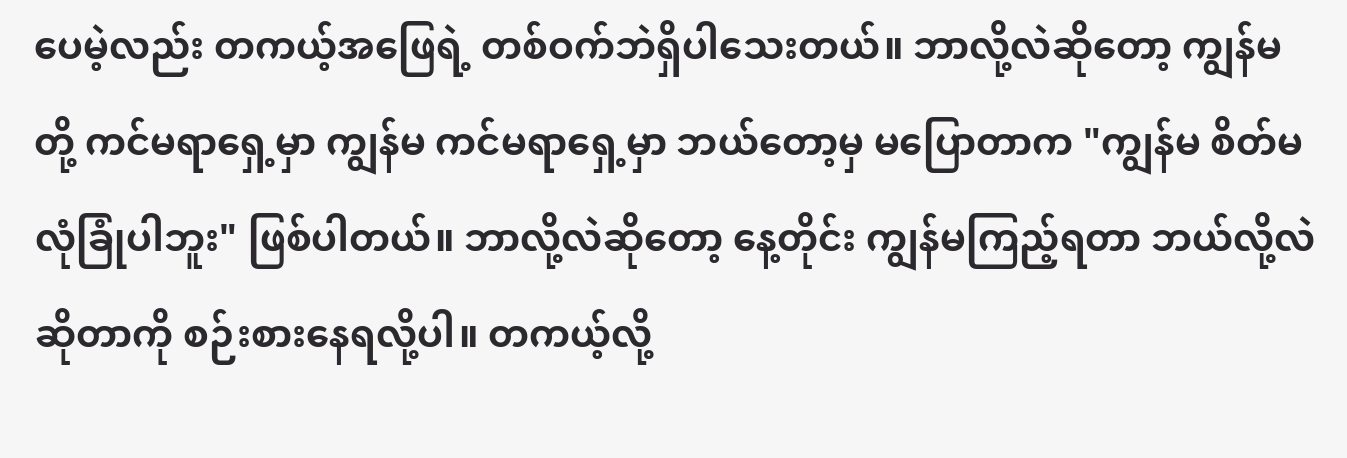ပေမဲ့လည်း တကယ့်အဖြေရဲ့ တစ်ဝက်ဘဲရှိပါသေးတယ်။ ဘာလို့လဲဆိုတော့ ကျွန်မတို့ ကင်မရာရှေ့မှာ ကျွန်မ ကင်မရာရှေ့မှာ ဘယ်တော့မှ မပြောတာက "ကျွန်မ စိတ်မလုံခြုံပါဘူး" ဖြစ်ပါတယ်။ ဘာလို့လဲဆိုတော့ နေ့တိုင်း ကျွန်မကြည့်ရတာ ဘယ်လို့လဲဆိုတာကို စဉ်းစားနေရလို့ပါ။ တကယ့်လို့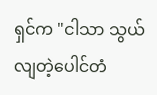ရှင်က "ငါသာ သွယ်လျတဲ့ပေါင်တံ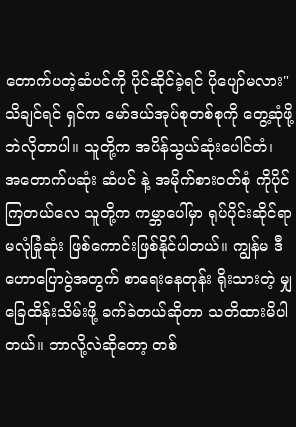တောက်ပတဲ့ဆံပင်ကို ပိုင်ဆိုင်ခဲ့ရင် ပိုပျော်မလား" သိချင်ရင် ရှင်က မော်ဒယ်အုပ်စုတစ်စုကို တွေ့ဆုံဖို့ဘဲလိုတာပါ။ သူတို့က အပိန်သွယ်ဆုံးပေါင်တံ၊ အတောက်ပဆုံး ဆံပင် နဲ့ အမိုက်စားဝတ်စုံ ကိုပိုင်ကြတယ်လေ သူတို့က ကမ္ဘာပေါ်မှာ ရုပ်ပိုင်းဆိုင်ရာ မလုံခြုံဆုံး ဖြစ်ကောင်းဖြစ်နိုင်ပါတယ်။ ကျွန်မ ဒီဟောပြောပွဲအတွက် စာရေးနေတုန်း ရိုးသားတဲ့ မျှခြေထိန်းသိမ်းဖို့ ခက်ခဲတယ်ဆိုတာ သတိထားမိပါတယ်။ ဘာလို့လဲဆိုတော့ တစ်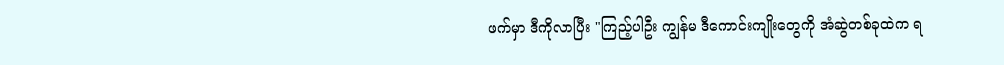ဖက်မှာ ဒီကိုလာပြီး "ကြည့်ပါဦး ကျွန်မ ဒီကောင်းကျိုးတွေကို အံဆွဲတစ်ခုထဲက ရ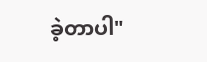ခဲ့တာပါ"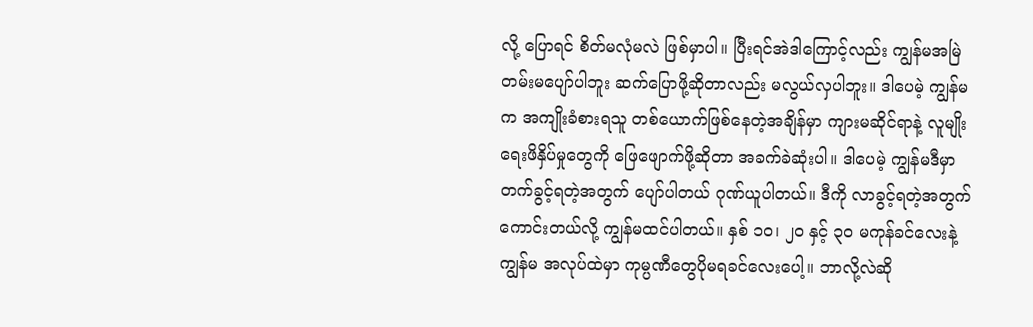လို့ ပြောရင် စိတ်မလုံမလဲ ဖြစ်မှာပါ။ ပြီးရင်အဲဒါကြောင့်လည်း ကျွန်မအမြဲတမ်းမပျော်ပါဘူး ဆက်ပြောဖို့ဆိုတာလည်း မလွယ်လှပါဘူး။ ဒါပေမဲ့ ကျွန်မက အကျိုးခံစားရသူ တစ်ယောက်ဖြစ်နေတဲ့အချိန်မှာ ကျားမဆိုင်ရာနဲ့ လူမျိုးရေးဖိနှိပ်မှုတွေကို ဖြေဖျောက်ဖို့ဆိုတာ အခက်ခဲဆုံးပါ။ ဒါပေမဲ့ ကျွန်မဒီမှာ တက်ခွင့်ရတဲ့အတွက် ပျော်ပါတယ် ဂုဏ်ယူပါတယ်။ ဒီကို လာခွင့်ရတဲ့အတွက် ကောင်းတယ်လို့ ကျွန်မထင်ပါတယ်။ နှစ် ၁၀၊ ၂၀ နှင့် ၃၀ မကုန်ခင်လေးနဲ့ ကျွန်မ အလုပ်ထဲမှာ ကုမ္ပဏီတွေပိုမရခင်လေးပေါ့။ ဘာလို့လဲဆို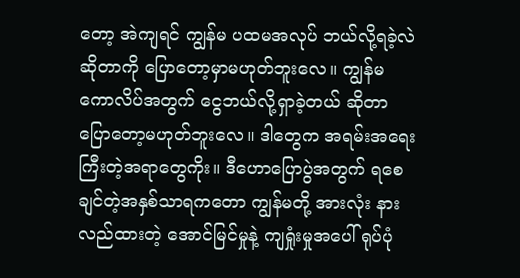တော့ အဲကျရင် ကျွန်မ ပထမအလုပ် ဘယ်လို့ရခဲ့လဲဆိုတာကို ပြောတော့မှာမဟုတ်ဘူးလေ။ ကျွန်မ ကောလိပ်အတွက် ငွေဘယ်လို့ရှာခဲ့တယ် ဆိုတာ ပြောတော့မဟုတ်ဘူးလေ။ ဒါတွေက အရမ်းအရေးကြီးတဲ့အရာတွေကိုး။ ဒီဟောပြောပွဲအတွက် ရစေချင်တဲ့အနှစ်သာရကတော ကျွန်မတို့ အားလုံး နားလည်ထားတဲ့ အောင်မြင်မှုနဲ့ ကျရှုံးမှုအပေါ် ရုပ်ပုံ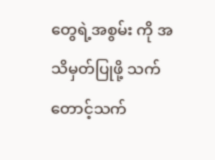တွေရဲ့အစွမ်း ကို အသိမှတ်ပြုဖို့ သက်တောင့်သက်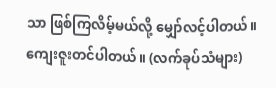သာ ဖြစ်ကြလိမ့်မယ်လို့ မျှော်လင့်ပါတယ်။ ကျေးဇူးတင်ပါတယ်။ (လက်ခုပ်သံများ)